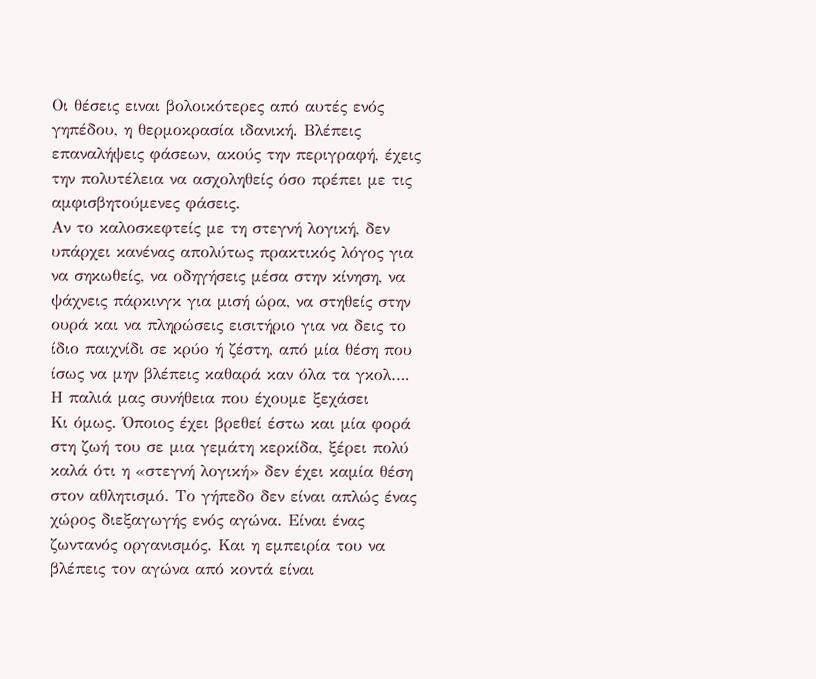Οι θέσεις ειναι βολοικότερες από αυτές ενός γηπέδου, η θερμοκρασία ιδανική. Βλέπεις επαναλήψεις φάσεων, ακούς την περιγραφή, έχεις την πολυτέλεια να ασχοληθείς όσο πρέπει με τις αμφισβητούμενες φάσεις.
Αν το καλοσκεφτείς με τη στεγνή λογική, δεν υπάρχει κανένας απολύτως πρακτικός λόγος για να σηκωθείς, να οδηγήσεις μέσα στην κίνηση, να ψάχνεις πάρκινγκ για μισή ώρα, να στηθείς στην ουρά και να πληρώσεις εισιτήριο για να δεις το ίδιο παιχνίδι σε κρύο ή ζέστη, από μία θέση που ίσως να μην βλέπεις καθαρά καν όλα τα γκολ….
Η παλιά μας συνήθεια που έχουμε ξεχάσει
Κι όμως. Όποιος έχει βρεθεί έστω και μία φορά στη ζωή του σε μια γεμάτη κερκίδα, ξέρει πολύ καλά ότι η «στεγνή λογική» δεν έχει καμία θέση στον αθλητισμό. Το γήπεδο δεν είναι απλώς ένας χώρος διεξαγωγής ενός αγώνα. Είναι ένας ζωντανός οργανισμός. Και η εμπειρία του να βλέπεις τον αγώνα από κοντά είναι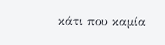κάτι που καμία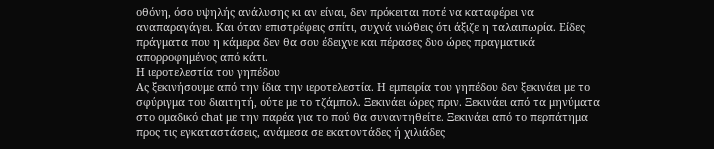οθόνη, όσο υψηλής ανάλυσης κι αν είναι, δεν πρόκειται ποτέ να καταφέρει να αναπαραγάγει. Και όταν επιστρέφεις σπίτι, συχνά νιώθεις ότι άξιζε η ταλαιπωρία. Είδες πράγματα που η κάμερα δεν θα σου έδειχνε και πέρασες δυο ώρες πραγματικά απορροφημένος από κάτι.
Η ιεροτελεστία του γηπέδου
Ας ξεκινήσουμε από την ίδια την ιεροτελεστία. Η εμπειρία του γηπέδου δεν ξεκινάει με το σφύριγμα του διαιτητή, ούτε με το τζάμπολ. Ξεκινάει ώρες πριν. Ξεκινάει από τα μηνύματα στο ομαδικό chat με την παρέα για το πού θα συναντηθείτε. Ξεκινάει από το περπάτημα προς τις εγκαταστάσεις, ανάμεσα σε εκατοντάδες ή χιλιάδες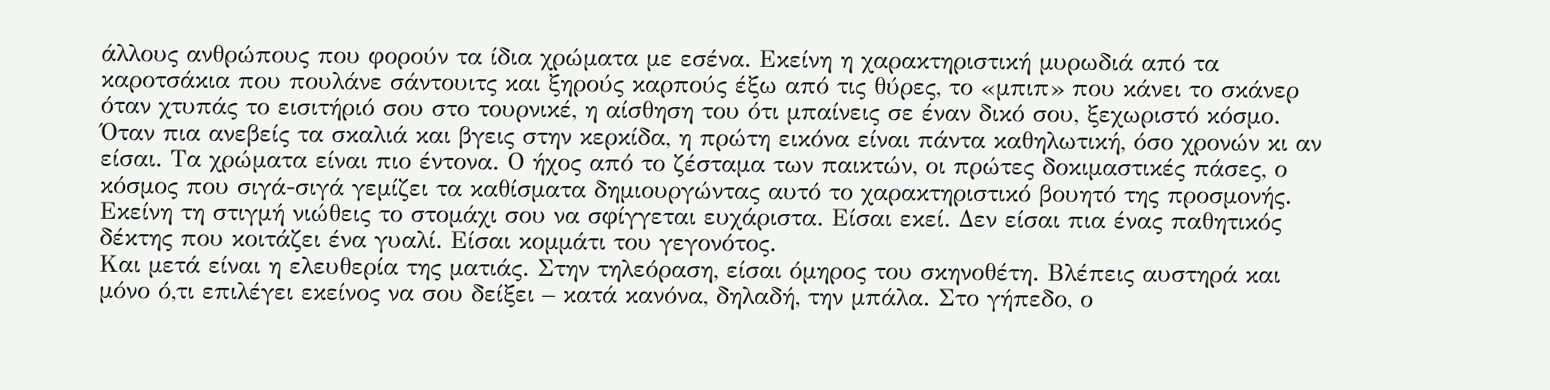άλλους ανθρώπους που φορούν τα ίδια χρώματα με εσένα. Εκείνη η χαρακτηριστική μυρωδιά από τα καροτσάκια που πουλάνε σάντουιτς και ξηρούς καρπούς έξω από τις θύρες, το «μπιπ» που κάνει το σκάνερ όταν χτυπάς το εισιτήριό σου στο τουρνικέ, η αίσθηση του ότι μπαίνεις σε έναν δικό σου, ξεχωριστό κόσμο.
Όταν πια ανεβείς τα σκαλιά και βγεις στην κερκίδα, η πρώτη εικόνα είναι πάντα καθηλωτική, όσο χρονών κι αν είσαι. Τα χρώματα είναι πιο έντονα. Ο ήχος από το ζέσταμα των παικτών, οι πρώτες δοκιμαστικές πάσες, ο κόσμος που σιγά-σιγά γεμίζει τα καθίσματα δημιουργώντας αυτό το χαρακτηριστικό βουητό της προσμονής. Εκείνη τη στιγμή νιώθεις το στομάχι σου να σφίγγεται ευχάριστα. Είσαι εκεί. Δεν είσαι πια ένας παθητικός δέκτης που κοιτάζει ένα γυαλί. Είσαι κομμάτι του γεγονότος.
Και μετά είναι η ελευθερία της ματιάς. Στην τηλεόραση, είσαι όμηρος του σκηνοθέτη. Βλέπεις αυστηρά και μόνο ό,τι επιλέγει εκείνος να σου δείξει – κατά κανόνα, δηλαδή, την μπάλα. Στο γήπεδο, ο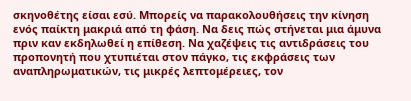σκηνοθέτης είσαι εσύ. Μπορείς να παρακολουθήσεις την κίνηση ενός παίκτη μακριά από τη φάση. Να δεις πώς στήνεται μια άμυνα πριν καν εκδηλωθεί η επίθεση. Να χαζέψεις τις αντιδράσεις του προπονητή που χτυπιέται στον πάγκο, τις εκφράσεις των αναπληρωματικών, τις μικρές λεπτομέρειες, τον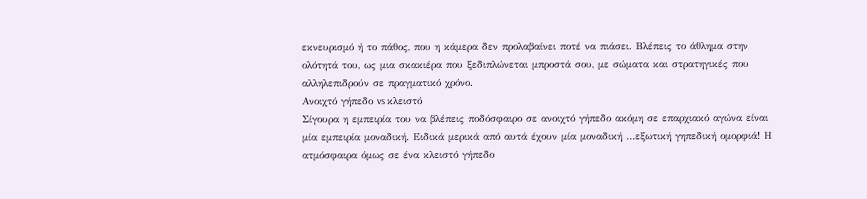εκνευρισμό ή το πάθος, που η κάμερα δεν προλαβαίνει ποτέ να πιάσει. Βλέπεις το άθλημα στην ολότητά του, ως μια σκακιέρα που ξεδιπλώνεται μπροστά σου, με σώματα και στρατηγικές που αλληλεπιδρούν σε πραγματικό χρόνο.
Ανοιχτό γήπεδο vs κλειστό
Σίγουρα η εμπειρία του να βλέπεις ποδόσφαιρο σε ανοιχτό γήπεδο ακόμη σε επαρχιακό αγώνα είναι μία εμπειρία μοναδική. Ειδικά μερικά από αυτά έχουν μία μοναδική …εξωτική γηπεδική ομορφιά! Η ατμόσφαιρα όμως σε ένα κλειστό γήπεδο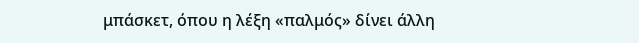μπάσκετ, όπου η λέξη «παλμός» δίνει άλλη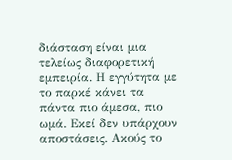διάσταση είναι μια τελείως διαφορετική εμπειρία. Η εγγύτητα με το παρκέ κάνει τα πάντα πιο άμεσα, πιο ωμά. Εκεί δεν υπάρχουν αποστάσεις. Ακούς το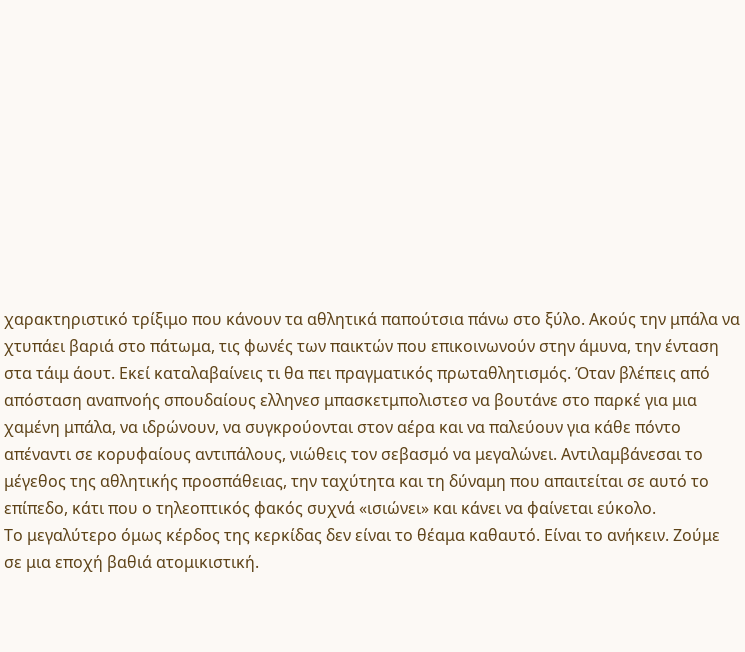χαρακτηριστικό τρίξιμο που κάνουν τα αθλητικά παπούτσια πάνω στο ξύλο. Ακούς την μπάλα να χτυπάει βαριά στο πάτωμα, τις φωνές των παικτών που επικοινωνούν στην άμυνα, την ένταση στα τάιμ άουτ. Εκεί καταλαβαίνεις τι θα πει πραγματικός πρωταθλητισμός. Όταν βλέπεις από απόσταση αναπνοής σπουδαίους ελληνεσ μπασκετμπολιστεσ να βουτάνε στο παρκέ για μια χαμένη μπάλα, να ιδρώνουν, να συγκρούονται στον αέρα και να παλεύουν για κάθε πόντο απέναντι σε κορυφαίους αντιπάλους, νιώθεις τον σεβασμό να μεγαλώνει. Αντιλαμβάνεσαι το μέγεθος της αθλητικής προσπάθειας, την ταχύτητα και τη δύναμη που απαιτείται σε αυτό το επίπεδο, κάτι που ο τηλεοπτικός φακός συχνά «ισιώνει» και κάνει να φαίνεται εύκολο.
Το μεγαλύτερο όμως κέρδος της κερκίδας δεν είναι το θέαμα καθαυτό. Είναι το ανήκειν. Ζούμε σε μια εποχή βαθιά ατομικιστική.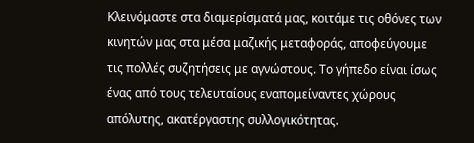Κλεινόμαστε στα διαμερίσματά μας, κοιτάμε τις οθόνες των κινητών μας στα μέσα μαζικής μεταφοράς, αποφεύγουμε τις πολλές συζητήσεις με αγνώστους. Το γήπεδο είναι ίσως ένας από τους τελευταίους εναπομείναντες χώρους απόλυτης, ακατέργαστης συλλογικότητας.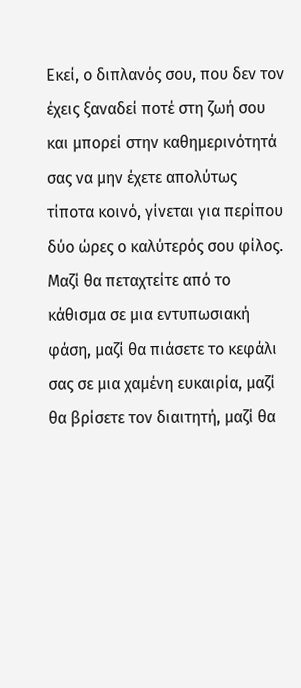Εκεί, ο διπλανός σου, που δεν τον έχεις ξαναδεί ποτέ στη ζωή σου και μπορεί στην καθημερινότητά σας να μην έχετε απολύτως τίποτα κοινό, γίνεται για περίπου δύο ώρες ο καλύτερός σου φίλος. Μαζί θα πεταχτείτε από το κάθισμα σε μια εντυπωσιακή φάση, μαζί θα πιάσετε το κεφάλι σας σε μια χαμένη ευκαιρία, μαζί θα βρίσετε τον διαιτητή, μαζί θα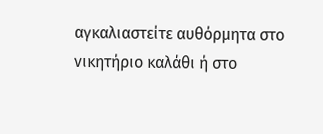αγκαλιαστείτε αυθόρμητα στο νικητήριο καλάθι ή στο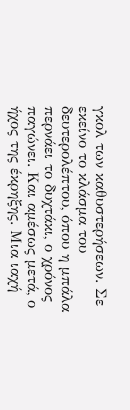γκολ των καθυστερήσεων. Σε εκείνο το κλάσμα του δευτερολέπτου, όπου η μπάλα περνάει το δυχτάκι, ο χρόνος παγώνει. Και αμέσως μετά, ο ήχος της έκρηξης. Μια ιαχή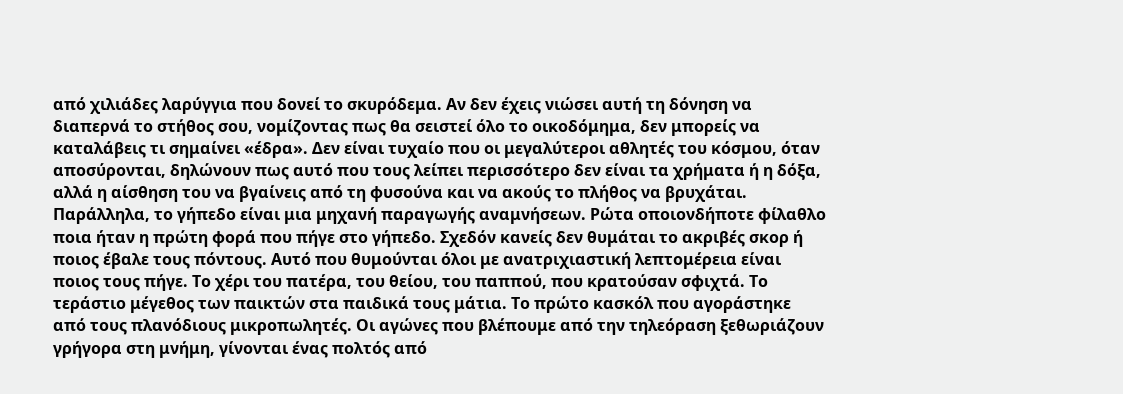από χιλιάδες λαρύγγια που δονεί το σκυρόδεμα. Αν δεν έχεις νιώσει αυτή τη δόνηση να διαπερνά το στήθος σου, νομίζοντας πως θα σειστεί όλο το οικοδόμημα, δεν μπορείς να καταλάβεις τι σημαίνει «έδρα». Δεν είναι τυχαίο που οι μεγαλύτεροι αθλητές του κόσμου, όταν αποσύρονται, δηλώνουν πως αυτό που τους λείπει περισσότερο δεν είναι τα χρήματα ή η δόξα, αλλά η αίσθηση του να βγαίνεις από τη φυσούνα και να ακούς το πλήθος να βρυχάται.
Παράλληλα, το γήπεδο είναι μια μηχανή παραγωγής αναμνήσεων. Ρώτα οποιονδήποτε φίλαθλο ποια ήταν η πρώτη φορά που πήγε στο γήπεδο. Σχεδόν κανείς δεν θυμάται το ακριβές σκορ ή ποιος έβαλε τους πόντους. Αυτό που θυμούνται όλοι με ανατριχιαστική λεπτομέρεια είναι ποιος τους πήγε. Το χέρι του πατέρα, του θείου, του παππού, που κρατούσαν σφιχτά. Το τεράστιο μέγεθος των παικτών στα παιδικά τους μάτια. Το πρώτο κασκόλ που αγοράστηκε από τους πλανόδιους μικροπωλητές. Οι αγώνες που βλέπουμε από την τηλεόραση ξεθωριάζουν γρήγορα στη μνήμη, γίνονται ένας πολτός από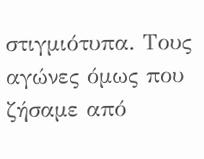στιγμιότυπα. Τους αγώνες όμως που ζήσαμε από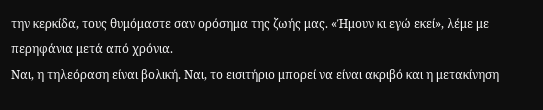την κερκίδα, τους θυμόμαστε σαν ορόσημα της ζωής μας. «Ήμουν κι εγώ εκεί», λέμε με περηφάνια μετά από χρόνια.
Ναι, η τηλεόραση είναι βολική. Ναι, το εισιτήριο μπορεί να είναι ακριβό και η μετακίνηση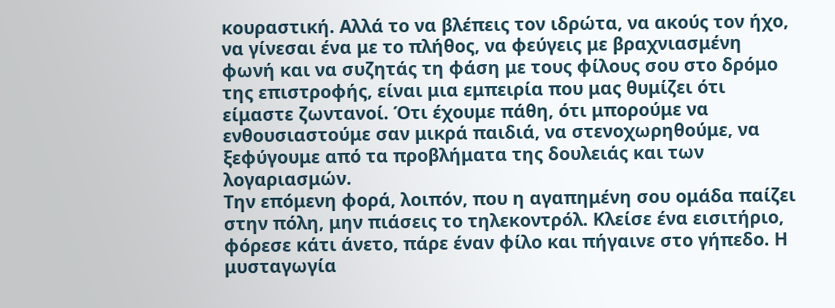κουραστική. Αλλά το να βλέπεις τον ιδρώτα, να ακούς τον ήχο, να γίνεσαι ένα με το πλήθος, να φεύγεις με βραχνιασμένη φωνή και να συζητάς τη φάση με τους φίλους σου στο δρόμο της επιστροφής, είναι μια εμπειρία που μας θυμίζει ότι είμαστε ζωντανοί. Ότι έχουμε πάθη, ότι μπορούμε να ενθουσιαστούμε σαν μικρά παιδιά, να στενοχωρηθούμε, να ξεφύγουμε από τα προβλήματα της δουλειάς και των λογαριασμών.
Την επόμενη φορά, λοιπόν, που η αγαπημένη σου ομάδα παίζει στην πόλη, μην πιάσεις το τηλεκοντρόλ. Κλείσε ένα εισιτήριο, φόρεσε κάτι άνετο, πάρε έναν φίλο και πήγαινε στο γήπεδο. Η μυσταγωγία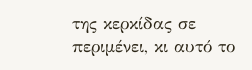της κερκίδας σε περιμένει, κι αυτό το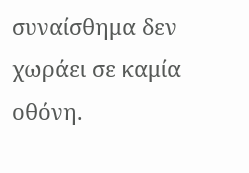συναίσθημα δεν χωράει σε καμία οθόνη.